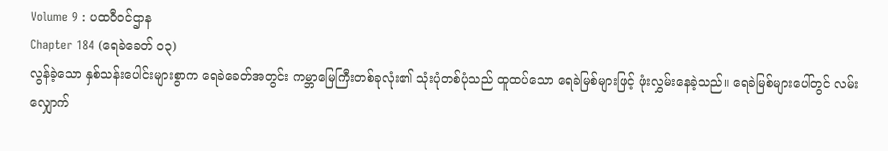Volume 9 : ပထဝီဝင်ဌာန
Chapter 184 (ရေခဲခေတ် ၀၃)
လွန်ခဲ့သော နှစ်သန်းပေါင်းများစွာက ရေခဲခေတ်အတွင်း ကမ္ဘာမြေကြီးတစ်ခုလုံး၏ သုံးပုံတစ်ပုံသည် ထူထပ်သော ရေခဲမြစ်များဖြင့် ဖုံးလွှမ်းနေခဲ့သည်။ ရေခဲမြစ်များပေါ်တွင် လမ်းလျှောက်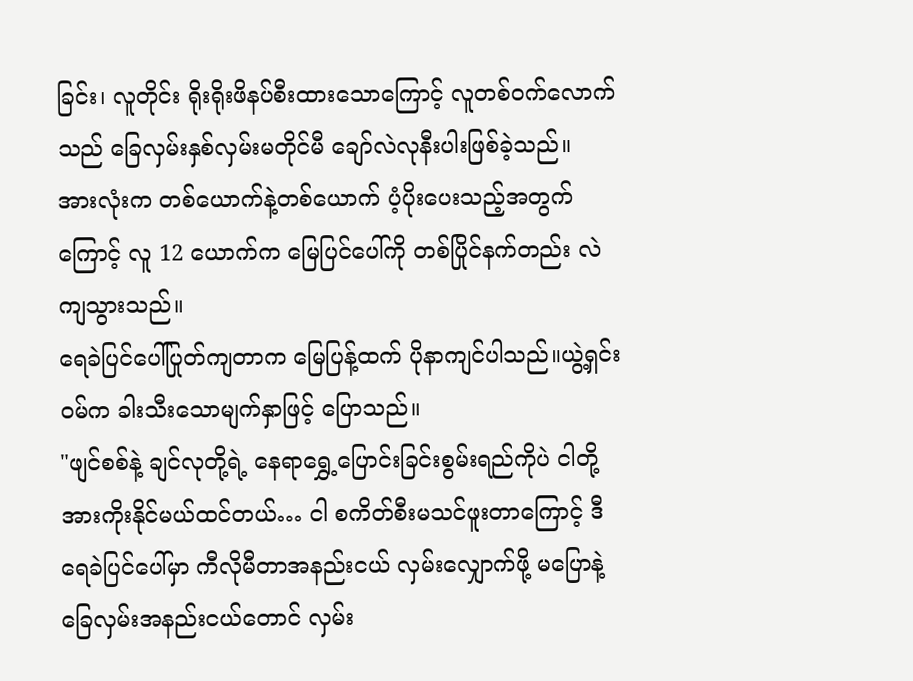ခြင်း၊ လူတိုင်း ရိုးရိုးဖိနပ်စီးထားသောကြောင့် လူတစ်ဝက်လောက်သည် ခြေလှမ်းနှစ်လှမ်းမတိုင်မီ ချော်လဲလုနီးပါးဖြစ်ခဲ့သည်။
အားလုံးက တစ်ယောက်နဲ့တစ်ယောက် ပံ့ပိုးပေးသည့်အတွက်ကြောင့် လူ 12 ယောက်က မြေပြင်ပေါ်ကို တစ်ပြိုင်နက်တည်း လဲကျသွားသည်။
ရေခဲပြင်ပေါ်ပြုတ်ကျတာက မြေပြန့်ထက် ပိုနာကျင်ပါသည်။ယွဲ့ရှင်းဝမ်က ခါးသီးသောမျက်နှာဖြင့် ပြောသည်။
"ဖျင်စစ်နဲ့ ချင်လုတို့ရဲ့ နေရာရွှေ့ပြောင်းခြင်းစွမ်းရည်ကိုပဲ ငါတို့ အားကိုးနိုင်မယ်ထင်တယ်… ငါ စကိတ်စီးမသင်ဖူးတာကြောင့် ဒီရေခဲပြင်ပေါ်မှာ ကီလိုမီတာအနည်းငယ် လှမ်းလျှောက်ဖို့ မပြောနဲ့ ခြေလှမ်းအနည်းငယ်တောင် လှမ်း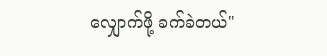လျှောက်ဖို့ ခက်ခဲတယ်"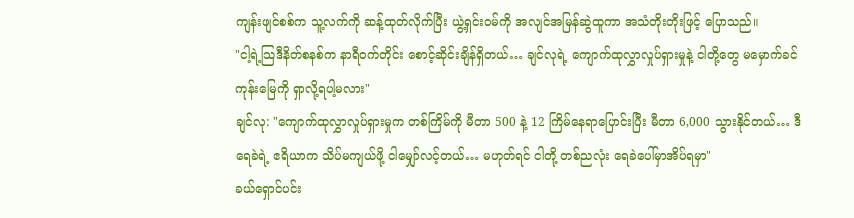ကျန်းဖျင်စစ်က သူ့လက်ကို ဆန့်ထုတ်လိုက်ပြီး ယွဲ့ရှင်းဝမ်ကို အလျင်အမြန်ဆွဲထူကာ အသံတိုးတိုးဖြင့် ပြောသည်။
"ငါ့ရဲ့သြဒီနိတ်စနစ်က နာရီဝက်တိုင်း စောင့်ဆိုင်းချိန်ရှိတယ်… ချင်လုရဲ့ ကျောက်ထုလွှာလှုပ်ရှားမှုနဲ့ ငါတို့တွေ မမှောက်ခင် ကုန်းမြေကို ရှာလို့ရပါ့မလား"
ချင်လု: "ကျောက်ထုလွှာလှုပ်ရှားမှုက တစ်ကြိမ်ကို မီတာ 500 နဲ့ 12 ကြိမ်နေရာပြောင်းပြီး မီတာ 6,000 သွားနိုင်တယ်… ဒီရေခဲရဲ့ ဧရိယာက သိပ်မကျယ်ဖို့ ငါမျှော်လင့်တယ်… မဟုတ်ရင် ငါတို့ တစ်ညလုံး ရေခဲပေါ်မှာအိပ်ရမှာ"
ခယ်ရှောင်ပင်း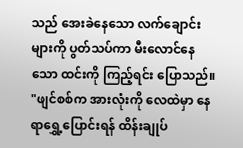သည် အေးခဲနေသော လက်ချောင်းများကို ပွတ်သပ်ကာ မီးလောင်နေသော ထင်းကို ကြည့်ရင်း ပြောသည်။
"ဖျင်စစ်က အားလုံးကို လေထဲမှာ နေရာရွှေ့ပြောင်းရန် ထိန်းချုပ်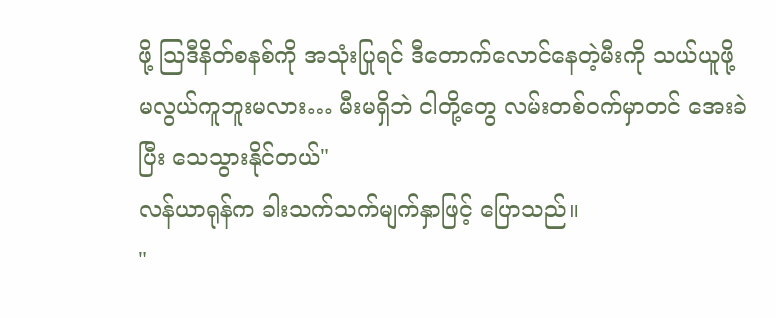ဖို့ သြဒီနိတ်စနစ်ကို အသုံးပြုရင် ဒီတောက်လောင်နေတဲ့မီးကို သယ်ယူဖို့ မလွယ်ကူဘူးမလား… မီးမရှိဘဲ ငါတို့တွေ လမ်းတစ်ဝက်မှာတင် အေးခဲပြီး သေသွားနိုင်တယ်"
လန်ယာရုန်က ခါးသက်သက်မျက်နှာဖြင့် ပြောသည်။
"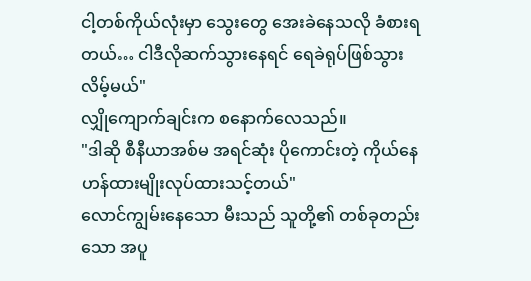ငါ့တစ်ကိုယ်လုံးမှာ သွေးတွေ အေးခဲနေသလို ခံစားရတယ်… ငါဒီလိုဆက်သွားနေရင် ရေခဲရုပ်ဖြစ်သွားလိမ့်မယ်"
လျှိုကျောက်ချင်းက စနောက်လေသည်။
"ဒါဆို စီနီယာအစ်မ အရင်ဆုံး ပိုကောင်းတဲ့ ကိုယ်နေဟန်ထားမျိုးလုပ်ထားသင့်တယ်"
လောင်ကျွမ်းနေသော မီးသည် သူတို့၏ တစ်ခုတည်းသော အပူ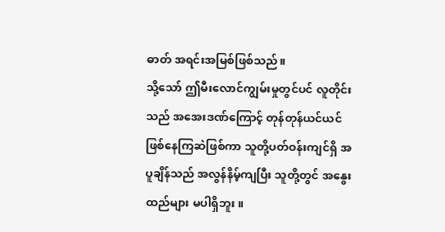ဓာတ် အရင်းအမြစ်ဖြစ်သည်။
သို့သော် ဤမီးလောင်ကျွမ်းမှုတွင်ပင် လူတိုင်းသည် အအေးဒဏ်ကြောင့် တုန်တုန်ယင်ယင်ဖြစ်နေကြဆဲဖြစ်ကာ သူတို့ပတ်ဝန်းကျင်ရှိ အပူချိန်သည် အလွန်နိမ့်ကျပြီး သူတို့တွင် အနွေးထည်များ မပါရှိဘူး။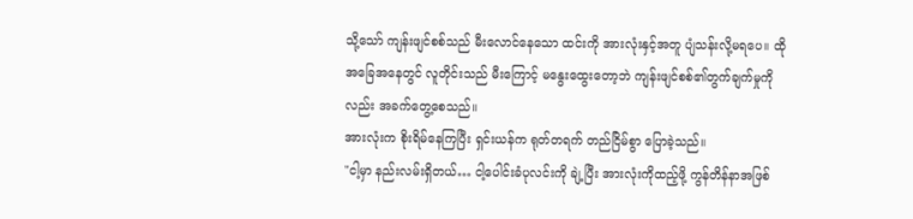သို့သော် ကျန်းဖျင်စစ်သည် မီးလောင်နေသော ထင်းကို အားလုံးနှင့်အတူ ပျံသန်းလို့မရပေ။ ထိုအခြေအနေတွင် လူတိုင်းသည် မီးကြောင့် မနွေးထွေးတော့ဘဲ ကျန်းဖျင်စစ်၏တွက်ချက်မှုကိုလည်း အခက်တွေ့စေသည်။
အားလုံးက စိုးရိမ်နေကြပြီး ရှင်းယန်က ရုတ်တရက် တည်ငြိမ်စွာ ပြောခဲ့သည်။
"ငါ့မှာ နည်းလမ်းရှိတယ်… ငါ့ပေါင်းခံပုလင်းကို ချဲ့ပြီး အားလုံးကိုထည့်ဖို့ ကွန်တိန်နာအဖြစ်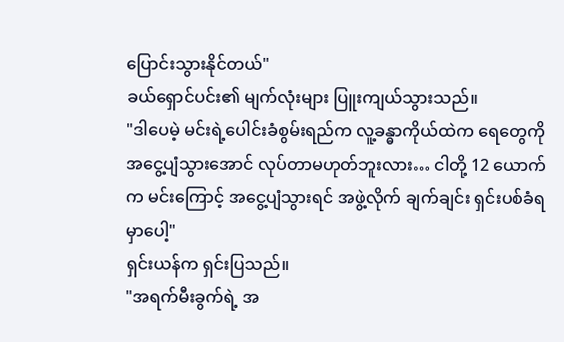ပြောင်းသွားနိုင်တယ်"
ခယ်ရှောင်ပင်း၏ မျက်လုံးများ ပြူးကျယ်သွားသည်။
"ဒါပေမဲ့ မင်းရဲ့ပေါင်းခံစွမ်းရည်က လူ့ခန္ဓာကိုယ်ထဲက ရေတွေကို အငွေ့ပျံသွားအောင် လုပ်တာမဟုတ်ဘူးလား… ငါတို့ 12 ယောက်က မင်းကြောင့် အငွေ့ပျံသွားရင် အဖွဲ့လိုက် ချက်ချင်း ရှင်းပစ်ခံရမှာပေါ့"
ရှင်းယန်က ရှင်းပြသည်။
"အရက်မီးခွက်ရဲ့ အ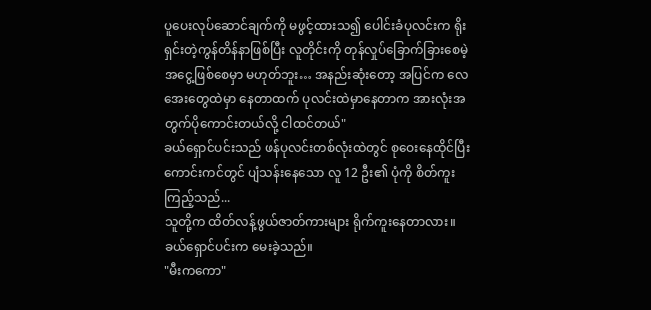ပူပေးလုပ်ဆောင်ချက်ကို မဖွင့်ထားသ၍ ပေါင်းခံပုလင်းက ရိုးရှင်းတဲ့ကွန်တိန်နာဖြစ်ပြီး လူတိုင်းကို တုန်လှုပ်ခြောက်ခြားစေမဲ့ အငွေ့ဖြစ်စေမှာ မဟုတ်ဘူး… အနည်းဆုံးတော့ အပြင်က လေအေးတွေထဲမှာ နေတာထက် ပုလင်းထဲမှာနေတာက အားလုံးအတွက်ပိုကောင်းတယ်လို့ ငါထင်တယ်"
ခယ်ရှောင်ပင်းသည် ဖန်ပုလင်းတစ်လုံးထဲတွင် စုဝေးနေထိုင်ပြီး ကောင်းကင်တွင် ပျံသန်းနေသော လူ 12 ဦး၏ ပုံကို စိတ်ကူးကြည့်သည်...
သူတို့က ထိတ်လန့်ဖွယ်ဇာတ်ကားများ ရိုက်ကူးနေတာလား။
ခယ်ရှောင်ပင်းက မေးခဲ့သည်။
"မီးကကော"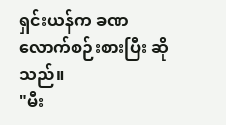ရှင်းယန်က ခဏလောက်စဉ်းစားပြီး ဆိုသည်။
"မီး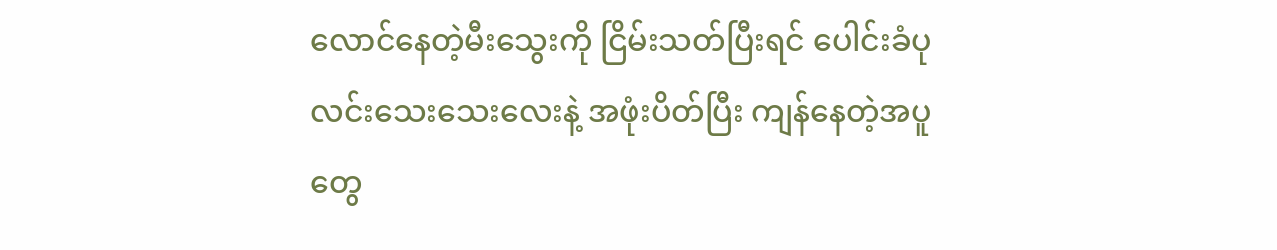လောင်နေတဲ့မီးသွေးကို ငြိမ်းသတ်ပြီးရင် ပေါင်းခံပုလင်းသေးသေးလေးနဲ့ အဖုံးပိတ်ပြီး ကျန်နေတဲ့အပူတွေ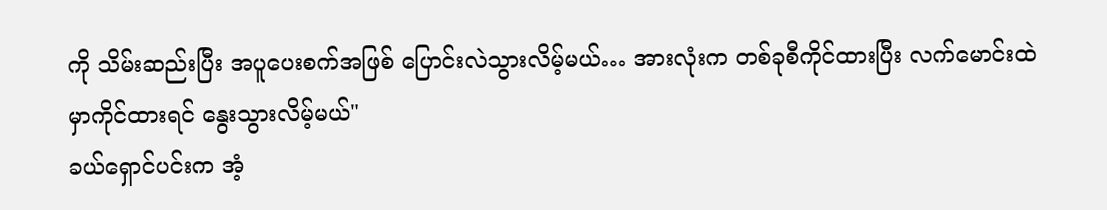ကို သိမ်းဆည်းပြီး အပူပေးစက်အဖြစ် ပြောင်းလဲသွားလိမ့်မယ်… အားလုံးက တစ်ခုစီကိုင်ထားပြီး လက်မောင်းထဲမှာကိုင်ထားရင် နွေးသွားလိမ့်မယ်"
ခယ်ရှောင်ပင်းက အံ့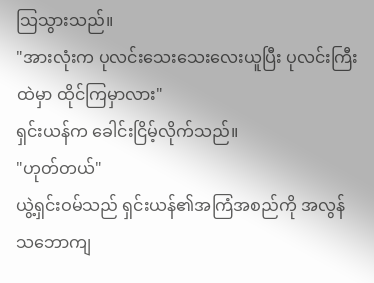သြသွားသည်။
"အားလုံးက ပုလင်းသေးသေးလေးယူပြီး ပုလင်းကြီးထဲမှာ ထိုင်ကြမှာလား"
ရှင်းယန်က ခေါင်းငြိမ့်လိုက်သည်။
"ဟုတ်တယ်"
ယွဲ့ရှင်းဝမ်သည် ရှင်းယန်၏အကြံအစည်ကို အလွန်သဘောကျ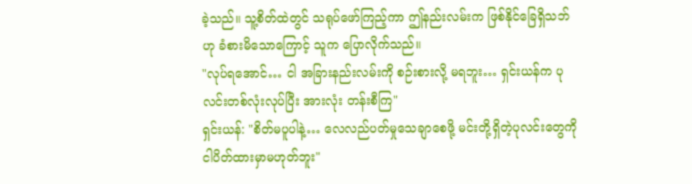ခဲ့သည်။ သူ့စိတ်ထဲတွင် သရုပ်ဖော်ကြည့်ကာ ဤနည်းလမ်းက ဖြစ်နိုင်ခြေရှိသဘ်ဟု ခံစားမိသောကြောင့် သူက ပြောလိုက်သည်။
"လုပ်ရအောင်… ငါ အခြားနည်းလမ်းကို စဉ်းစားလို့ မရဘူး… ရှင်းယန်က ပုလင်းတစ်လုံးလုပ်ပြီး အားလုံး တန်းစီကြ"
ရှင်းယန်: "စိတ်မပူပါနဲ့… လေလည်ပတ်မှုသေချာစေဖို့ မင်းတို့ရှိတဲ့ပုလင်းတွေကို ငါပိတ်ထားမှာမဟုတ်ဘူး"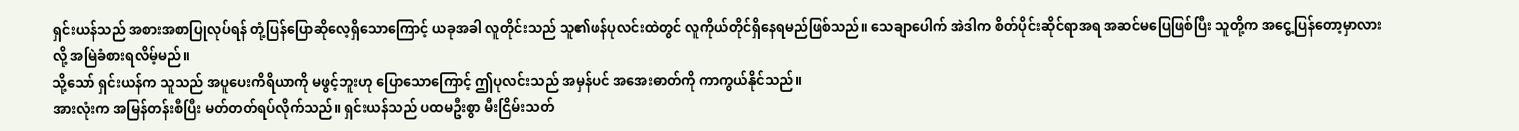ရှင်းယန်သည် အစားအစာပြုလုပ်ရန် တုံ့ပြန်ပြောဆိုလေ့ရှိသောကြောင့် ယခုအခါ လူတိုင်းသည် သူ၏ဖန်ပုလင်းထဲတွင် လူကိုယ်တိုင်ရှိနေရမည်ဖြစ်သည်။ သေချာပေါက် အဲဒါက စိတ်ပိုင်းဆိုင်ရာအရ အဆင်မပြေဖြစ်ပြီး သူတို့က အငွေ့ပြန်တော့မှာလားလို့ အမြဲခံစားရလိမ့်မည်။
သို့သော် ရှင်းယန်က သူသည် အပူပေးကိရိယာကို မဖွင့်ဘူးဟု ပြောသောကြောင့် ဤပုလင်းသည် အမှန်ပင် အအေးဓာတ်ကို ကာကွယ်နိုင်သည်။
အားလုံးက အမြန်တန်းစီပြီး မတ်တတ်ရပ်လိုက်သည်။ ရှင်းယန်သည် ပထမဦးစွာ မီးငြိမ်းသတ်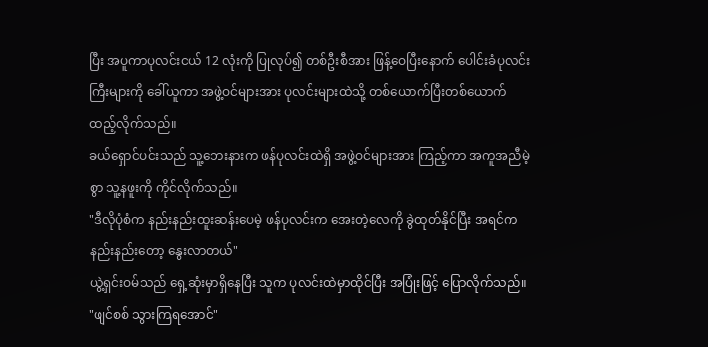ပြီး အပူကာပုလင်းငယ် 12 လုံးကို ပြုလုပ်၍ တစ်ဦးစီအား ဖြန့်ဝေပြီးနောက် ပေါင်းခံပုလင်းကြီးများကို ခေါ်ယူကာ အဖွဲ့ဝင်များအား ပုလင်းများထဲသို့ တစ်ယောက်ပြီးတစ်ယောက် ထည့်လိုက်သည်။
ခယ်ရှောင်ပင်းသည် သူ့ဘေးနားက ဖန်ပုလင်းထဲရှိ အဖွဲ့ဝင်များအား ကြည့်ကာ အကူအညီမဲ့စွာ သူ့နဖူးကို ကိုင်လိုက်သည်။
"ဒီလိုပုံစံက နည်းနည်းထူးဆန်းပေမဲ့ ဖန်ပုလင်းက အေးတဲ့လေကို ခွဲထုတ်နိုင်ပြီး အရင်က နည်းနည်းတော့ နွေးလာတယ်"
ယွဲ့ရှင်းဝမ်သည် ရှေ့ဆုံးမှာရှိနေပြီး သူက ပုလင်းထဲမှာထိုင်ပြီး အပြုံးဖြင့် ပြောလိုက်သည်။
"ဖျင်စစ် သွားကြရအောင်"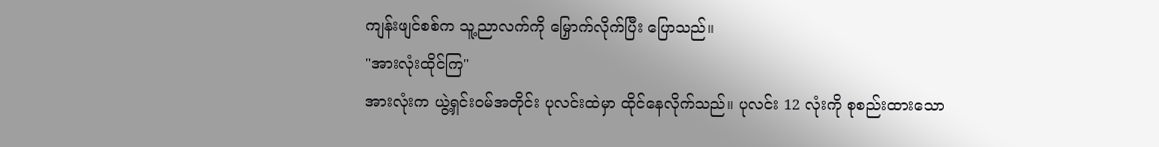ကျန်းဖျင်စစ်က သူ့ညာလက်ကို မြှောက်လိုက်ပြီး ပြောသည်။
"အားလုံးထိုင်ကြ"
အားလုံးက ယွဲ့ရှင်းဝမ်အတိုင်း ပုလင်းထဲမှာ ထိုင်နေလိုက်သည်။ ပုလင်း 12 လုံးကို စုစည်းထားသော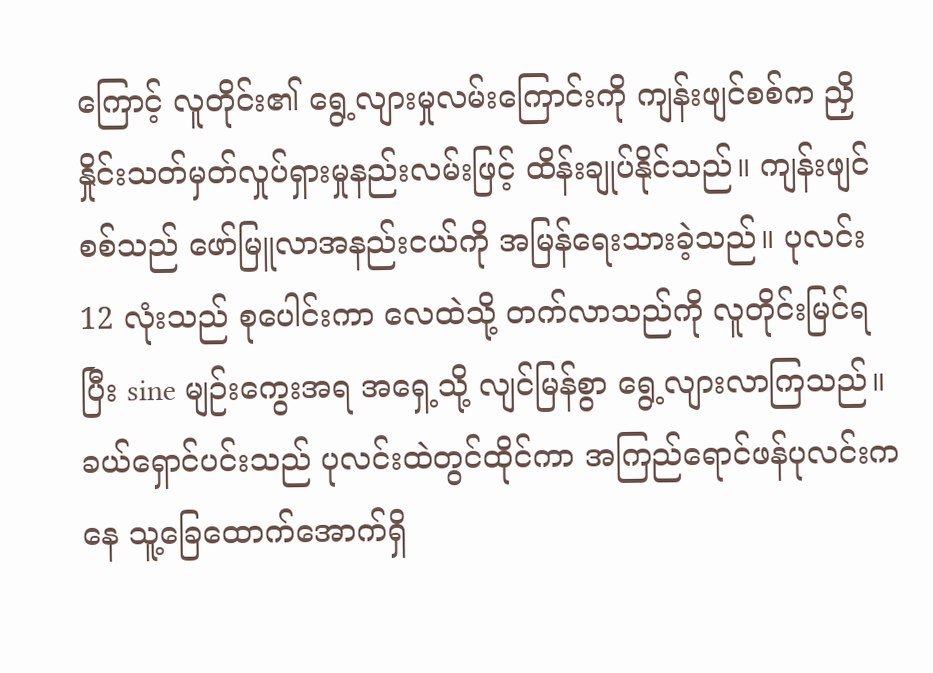ကြောင့် လူတိုင်း၏ ရွေ့လျားမှုလမ်းကြောင်းကို ကျန်းဖျင်စစ်က ညှိနှိုင်းသတ်မှတ်လှုပ်ရှားမှုနည်းလမ်းဖြင့် ထိန်းချုပ်နိုင်သည်။ ကျန်းဖျင်စစ်သည် ဖော်မြူလာအနည်းငယ်ကို အမြန်ရေးသားခဲ့သည်။ ပုလင်း 12 လုံးသည် စုပေါင်းကာ လေထဲသို့ တက်လာသည်ကို လူတိုင်းမြင်ရပြီး sine မျဉ်းကွေးအရ အရှေ့သို့ လျင်မြန်စွာ ရွေ့လျားလာကြသည်။
ခယ်ရှောင်ပင်းသည် ပုလင်းထဲတွင်ထိုင်ကာ အကြည်ရောင်ဖန်ပုလင်းကနေ သူ့ခြေထောက်အောက်ရှိ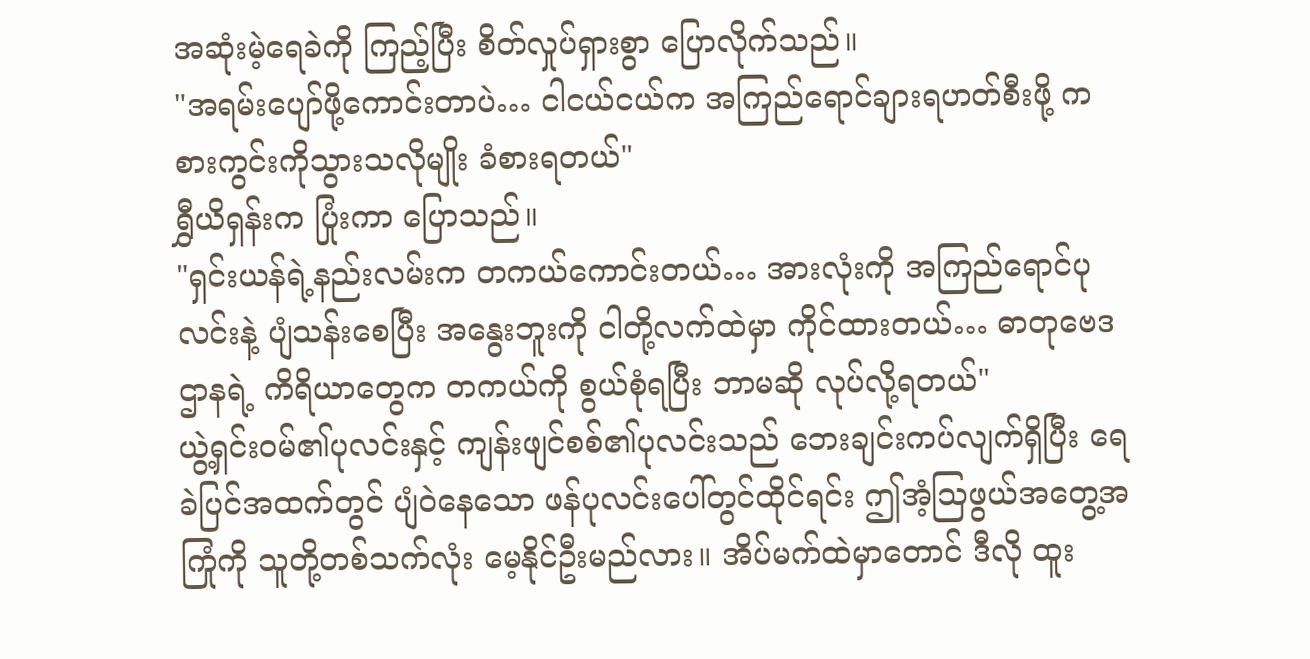အဆုံးမဲ့ရေခဲကို ကြည့်ပြီး စိတ်လှုပ်ရှားစွာ ပြောလိုက်သည်။
"အရမ်းပျော်ဖို့ကောင်းတာပဲ… ငါငယ်ငယ်က အကြည်ရောင်ချားရဟတ်စီးဖို့ ကစားကွင်းကိုသွားသလိုမျိုး ခံစားရတယ်"
ရွှီယိရှန်းက ပြုံးကာ ပြောသည်။
"ရှင်းယန်ရဲ့နည်းလမ်းက တကယ်ကောင်းတယ်… အားလုံးကို အကြည်ရောင်ပုလင်းနဲ့ ပျံသန်းစေပြီး အနွေးဘူးကို ငါတို့လက်ထဲမှာ ကိုင်ထားတယ်… ဓာတုဗေဒဌာနရဲ့ ကိရိယာတွေက တကယ်ကို စွယ်စုံရပြီး ဘာမဆို လုပ်လို့ရတယ်"
ယွဲ့ရှင်းဝမ်၏ပုလင်းနှင့် ကျန်းဖျင်စစ်၏ပုလင်းသည် ဘေးချင်းကပ်လျက်ရှိပြီး ရေခဲပြင်အထက်တွင် ပျံဝဲနေသော ဖန်ပုလင်းပေါ်တွင်ထိုင်ရင်း ဤအံ့သြဖွယ်အတွေ့အကြုံကို သူတို့တစ်သက်လုံး မေ့နိုင်ဦးမည်လား။ အိပ်မက်ထဲမှာတောင် ဒီလို ထူး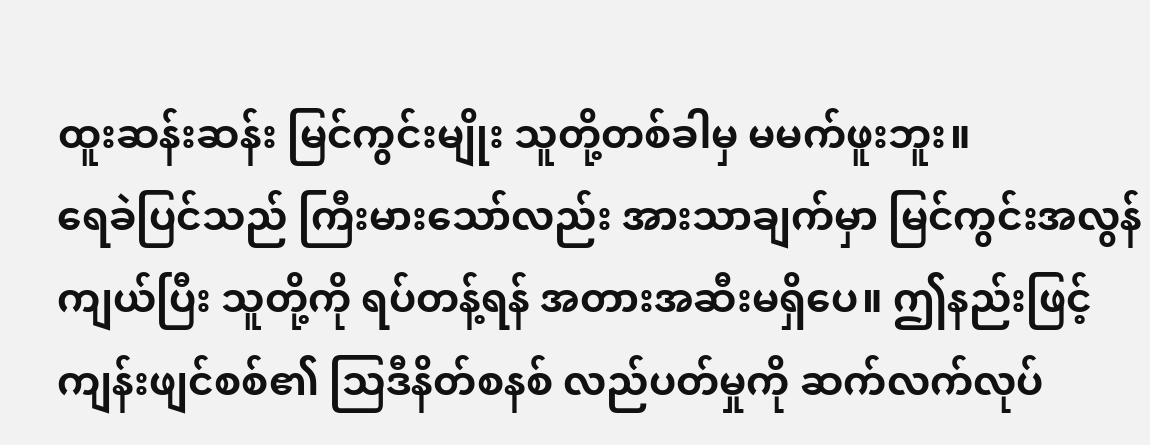ထူးဆန်းဆန်း မြင်ကွင်းမျိုး သူတို့တစ်ခါမှ မမက်ဖူးဘူး။
ရေခဲပြင်သည် ကြီးမားသော်လည်း အားသာချက်မှာ မြင်ကွင်းအလွန်ကျယ်ပြီး သူတို့ကို ရပ်တန့်ရန် အတားအဆီးမရှိပေ။ ဤနည်းဖြင့် ကျန်းဖျင်စစ်၏ သြဒီနိတ်စနစ် လည်ပတ်မှုကို ဆက်လက်လုပ်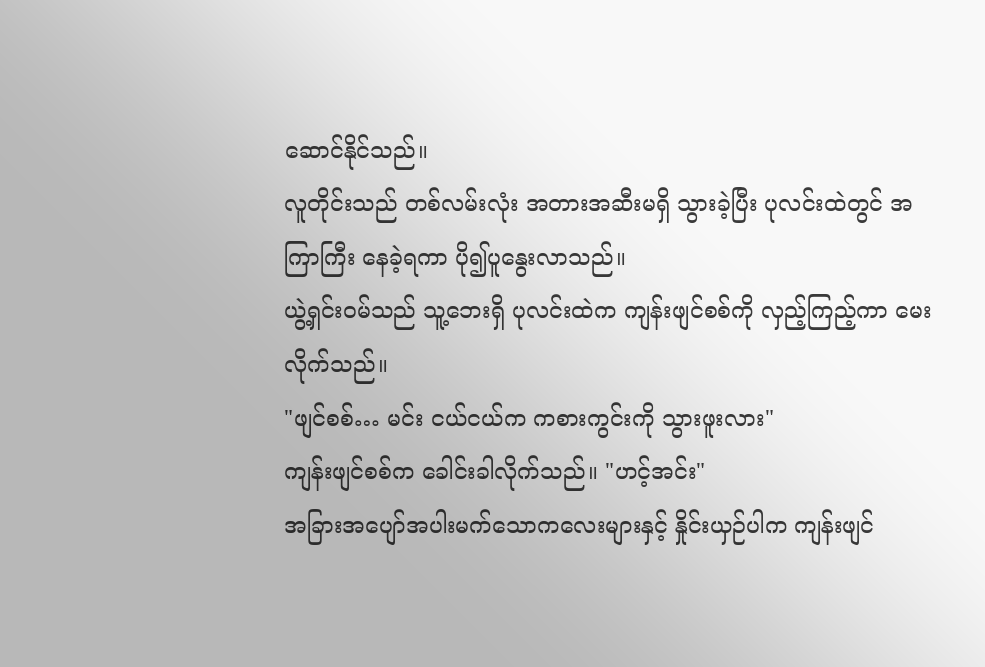ဆောင်နိုင်သည်။
လူတိုင်းသည် တစ်လမ်းလုံး အတားအဆီးမရှိ သွားခဲ့ပြီး ပုလင်းထဲတွင် အကြာကြီး နေခဲ့ရကာ ပို၍ပူနွေးလာသည်။
ယွဲ့ရှင်းဝမ်သည် သူ့ဘေးရှိ ပုလင်းထဲက ကျန်းဖျင်စစ်ကို လှည့်ကြည့်ကာ မေးလိုက်သည်။
"ဖျင်စစ်… မင်း ငယ်ငယ်က ကစားကွင်းကို သွားဖူးလား"
ကျန်းဖျင်စစ်က ခေါင်းခါလိုက်သည်။ "ဟင့်အင်း"
အခြားအပျော်အပါးမက်သောကလေးများနှင့် နှိုင်းယှဉ်ပါက ကျန်းဖျင်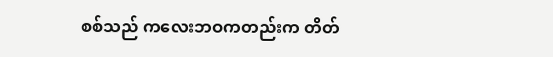စစ်သည် ကလေးဘဝကတည်းက တိတ်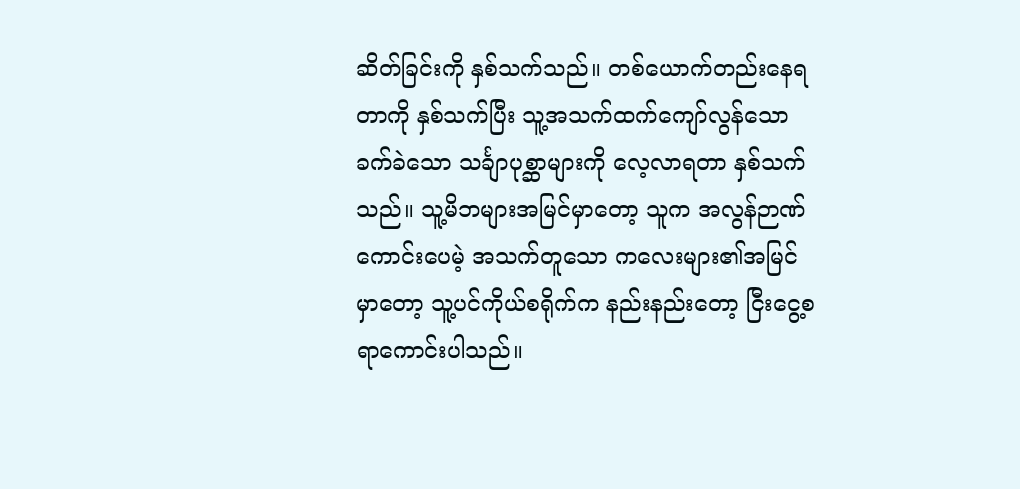ဆိတ်ခြင်းကို နှစ်သက်သည်။ တစ်ယောက်တည်းနေရတာကို နှစ်သက်ပြီး သူ့အသက်ထက်ကျော်လွန်သော ခက်ခဲသော သင်္ချာပုစ္ဆာများကို လေ့လာရတာ နှစ်သက်သည်။ သူ့မိဘများအမြင်မှာတော့ သူက အလွန်ဉာဏ်ကောင်းပေမဲ့ အသက်တူသော ကလေးများ၏အမြင်မှာတော့ သူ့ပင်ကိုယ်စရိုက်က နည်းနည်းတော့ ငြီးငွေ့စရာကောင်းပါသည်။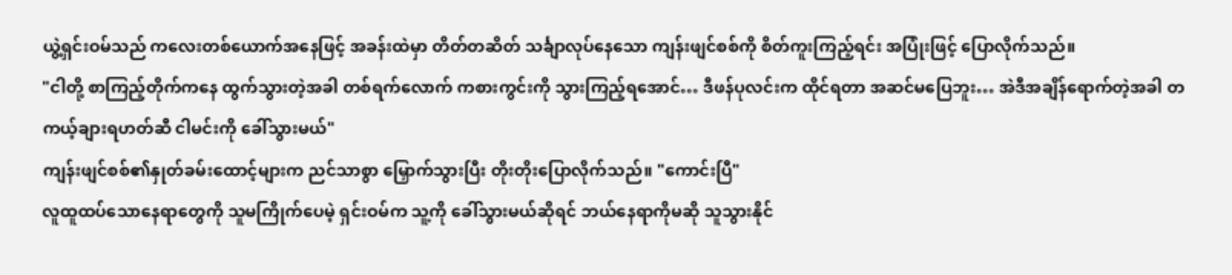ယွဲ့ရှင်းဝမ်သည် ကလေးတစ်ယောက်အနေဖြင့် အခန်းထဲမှာ တိတ်တဆိတ် သင်္ချာလုပ်နေသော ကျန်းဖျင်စစ်ကို စိတ်ကူးကြည့်ရင်း အပြုံးဖြင့် ပြောလိုက်သည်။
"ငါတို့ စာကြည့်တိုက်ကနေ ထွက်သွားတဲ့အခါ တစ်ရက်လောက် ကစားကွင်းကို သွားကြည့်ရအောင်… ဒီဖန်ပုလင်းက ထိုင်ရတာ အဆင်မပြေဘူး… အဲဒီအချိန်ရောက်တဲ့အခါ တကယ့်ချားရဟတ်ဆီ ငါမင်းကို ခေါ်သွားမယ်"
ကျန်းဖျင်စစ်၏နှုတ်ခမ်းထောင့်များက ညင်သာစွာ မြှောက်သွားပြီး တိုးတိုးပြောလိုက်သည်။ "ကောင်းပြီ"
လူထူထပ်သောနေရာတွေကို သူမကြိုက်ပေမဲ့ ရှင်းဝမ်က သူ့ကို ခေါ်သွားမယ်ဆိုရင် ဘယ်နေရာကိုမဆို သူသွားနိုင်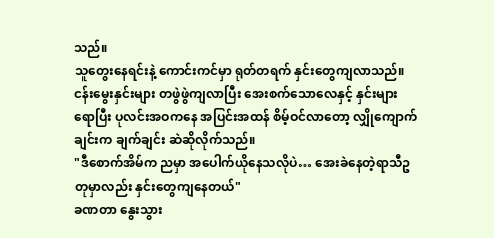သည်။
သူတွေးနေရင်းနဲ့ ကောင်းကင်မှာ ရုတ်တရက် နှင်းတွေကျလာသည်။ ငန်းမွေးနှင်းများ တဖွဲဖွဲကျလာပြီး အေးစက်သောလေနှင့် နှင်းများရောပြီး ပုလင်းအဝကနေ အပြင်းအထန် စိမ့်ဝင်လာတော့ လျှိုကျောက်ချင်းက ချက်ချင်း ဆဲဆိုလိုက်သည်။
"ဒီစောက်အိမ်က ညမှာ အပေါက်ယိုနေသလိုပဲ… အေးခဲနေတဲ့ရာသီဥတုမှာလည်း နှင်းတွေကျနေတယ်"
ခဏတာ နွေးသွား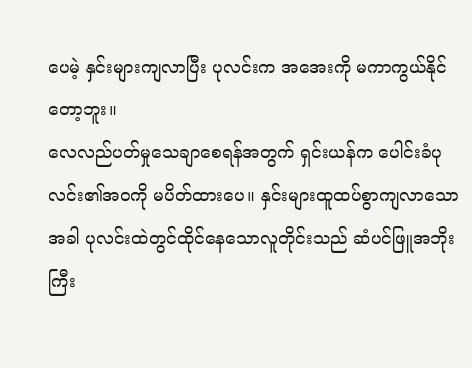ပေမဲ့ နှင်းများကျလာပြီး ပုလင်းက အအေးကို မကာကွယ်နိုင်တော့ဘူး။
လေလည်ပတ်မှုသေချာစေရန်အတွက် ရှင်းယန်က ပေါင်းခံပုလင်း၏အဝကို မပိတ်ထားပေ။ နှင်းများထူထပ်စွာကျလာသောအခါ ပုလင်းထဲတွင်ထိုင်နေသောလူတိုင်းသည် ဆံပင်ဖြူအဘိုးကြီး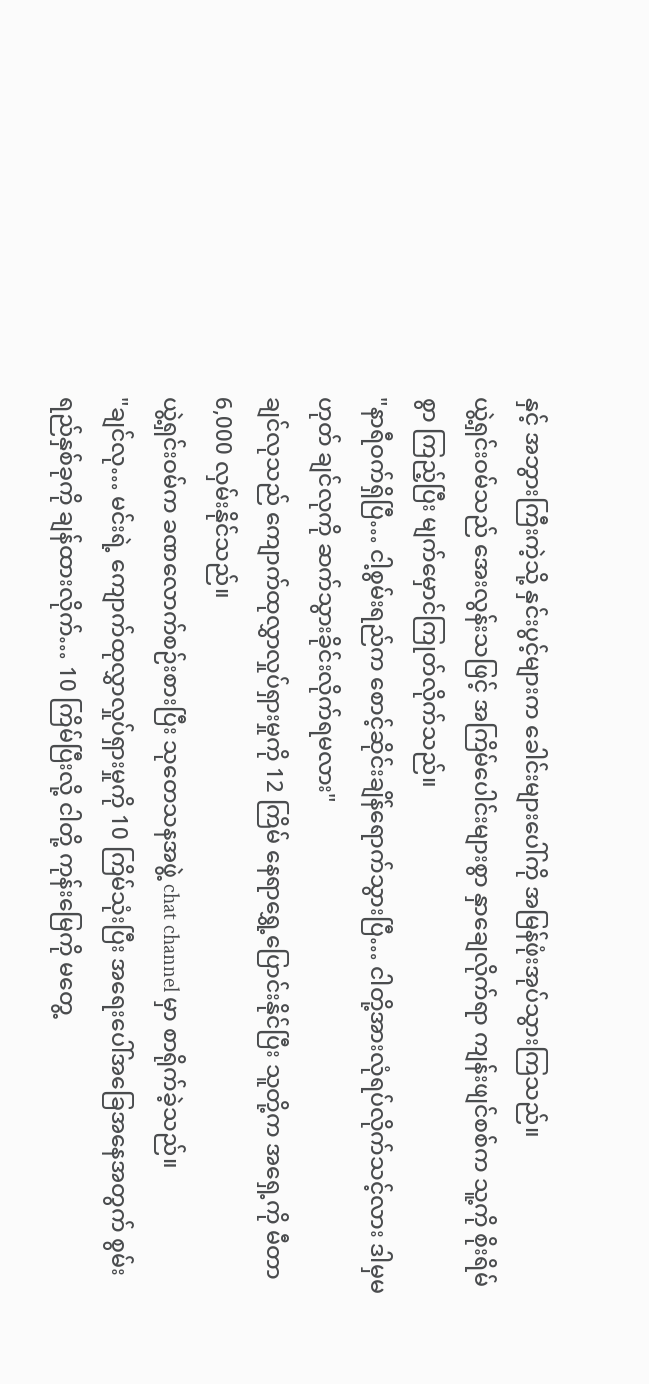နှင့် အဘွားကြီးကဲ့သို့ နှင်းပွင့်များက ခေါင်းများပေါ်ကို အမြန်ဖုံးအုပ်သွားကြသည်။
ယွဲ့ရှင်းဝမ်သည် အေးလွန်းသဖြင့် အကြိမ်ပေါင်းများစွာ နှာချေလိုက်ရာ ကျန်းဖျင်စစ်က သူ့ကို စိုးရိမ်စွာ ကြည့်ပြီး မျက်မှောင်ကြုတ်လိုက်သည်။
"နာရီဝက်ရှိပြီ… ငါ့စွမ်းရည်က စောင့်ဆိုင်းချိန်ရောက်သွားပြီ… ငါတို့အားလုံရပ်လိုက်သင့်လား ဒါမှမဟုတ် ချင်လုကို ဆက်သွားခိုင်းလိုက်ရမလား"
ချင်လုသည် ကျောက်ထုလွှာလှုပ်ရှားမှုကို 12 ကြိမ် နေရာရွှေ့ပြောင်းနိုင်ပြီး သူတို့က အရှေ့ကို မီတာ 6,000 လှမ်းနိုင်သည်။
ယွဲ့ရှင်းဝမ်က ခဏလောက်စဉ်းစားပြီး သုတေသနအဖွဲ့ chat channel မှာ စာရိုက်ခဲ့သည်။
"ချင်လု… မင်းရဲ့ ကျောက်ထုလွှာလှုပ်ရှားမှုကို 10 ကြိမ်သုံးပြီး အရေးပေါ်အခြေအနေအတွက် စွမ်းရည်နှစ်ခုကို ချန်ထားလိုက်… 10 ကြိမ်ပြီးလို့ ငါတို့ ကုန်းမြေကို မတွေ့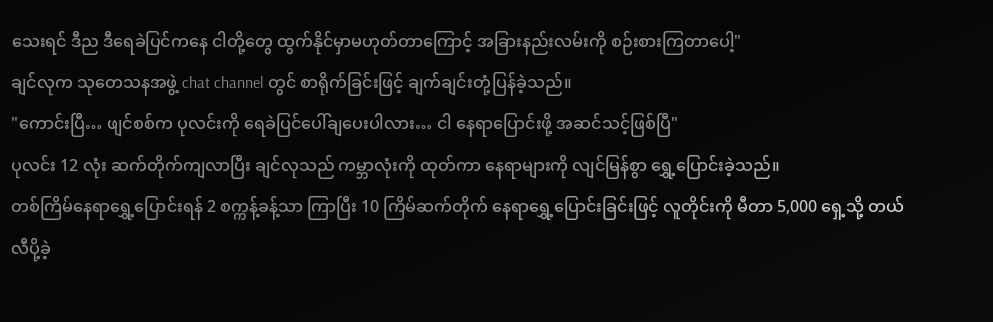သေးရင် ဒီည ဒီရေခဲပြင်ကနေ ငါတို့တွေ ထွက်နိုင်မှာမဟုတ်တာကြောင့် အခြားနည်းလမ်းကို စဉ်းစားကြတာပေါ့"
ချင်လုက သုတေသနအဖွဲ့ chat channel တွင် စာရိုက်ခြင်းဖြင့် ချက်ချင်းတုံ့ပြန်ခဲ့သည်။
"ကောင်းပြီ… ဖျင်စစ်က ပုလင်းကို ရေခဲပြင်ပေါ်ချပေးပါလား… ငါ နေရာပြောင်းဖို့ အဆင်သင့်ဖြစ်ပြီ"
ပုလင်း 12 လုံး ဆက်တိုက်ကျလာပြီး ချင်လုသည် ကမ္ဘာလုံးကို ထုတ်ကာ နေရာများကို လျင်မြန်စွာ ရွှေ့ပြောင်းခဲ့သည်။
တစ်ကြိမ်နေရာရွှေ့ပြောင်းရန် 2 စက္ကန့်ခန့်သာ ကြာပြီး 10 ကြိမ်ဆက်တိုက် နေရာရွှေ့ပြောင်းခြင်းဖြင့် လူတိုင်းကို မီတာ 5,000 ရှေ့သို့ တယ်လီပို့ခဲ့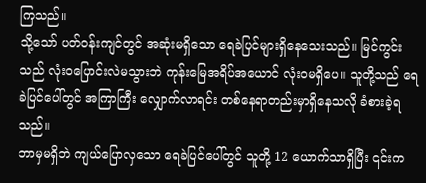ကြသည်။
သို့သော် ပတ်ဝန်းကျင်တွင် အဆုံးမရှိသော ရေခဲပြင်များရှိနေသေးသည်။ မြင်ကွင်းသည် လုံးဝပြောင်းလဲမသွားဘဲ ကုန်းမြေအရိပ်အယောင် လုံးဝမရှိပေ။ သူတို့သည် ရေခဲပြင်ပေါ်တွင် အကြာကြီး လျှောက်လာရင်း တစ်နေရာတည်းမှာရှိနေသလို ခံစားခဲ့ရသည်။
ဘာမှမရှိဘဲ ကျယ်ပြောလှသော ရေခဲပြင်ပေါ်တွင် သူတို့ 12 ယောက်သာရှိပြီး ၎င်းက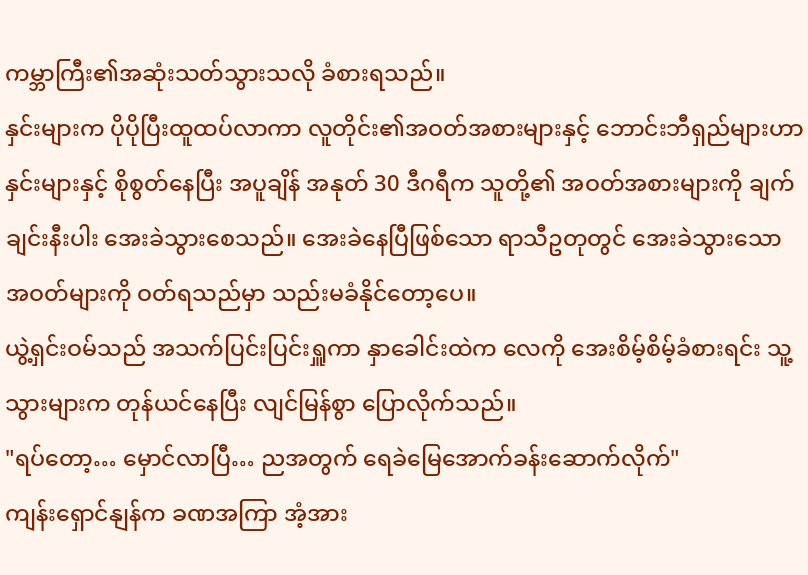ကမ္ဘာကြီး၏အဆုံးသတ်သွားသလို ခံစားရသည်။
နှင်းများက ပိုပိုပြီးထူထပ်လာကာ လူတိုင်း၏အဝတ်အစားများနှင့် ဘောင်းဘီရှည်များဟာ နှင်းများနှင့် စိုစွတ်နေပြီး အပူချိန် အနုတ် 30 ဒီဂရီက သူတို့၏ အဝတ်အစားများကို ချက်ချင်းနီးပါး အေးခဲသွားစေသည်။ အေးခဲနေပြီဖြစ်သော ရာသီဥတုတွင် အေးခဲသွားသော အဝတ်များကို ဝတ်ရသည်မှာ သည်းမခံနိုင်တော့ပေ။
ယွဲ့ရှင်းဝမ်သည် အသက်ပြင်းပြင်းရှူကာ နှာခေါင်းထဲက လေကို အေးစိမ့်စိမ့်ခံစားရင်း သူ့သွားများက တုန်ယင်နေပြီး လျင်မြန်စွာ ပြောလိုက်သည်။
"ရပ်တော့… မှောင်လာပြီ… ညအတွက် ရေခဲမြေအောက်ခန်းဆောက်လိုက်"
ကျန်းရှောင်နျန်က ခဏအကြာ အံ့အား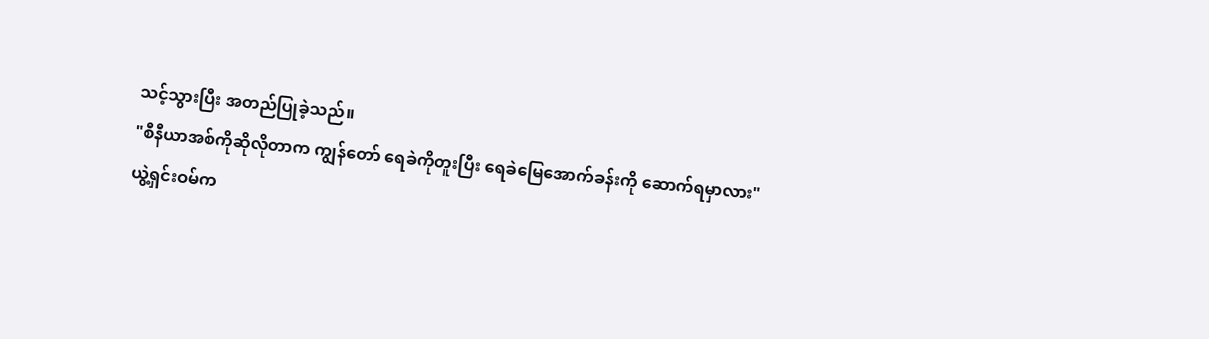သင့်သွားပြီး အတည်ပြုခဲ့သည်။
"စီနီယာအစ်ကိုဆိုလိုတာက ကျွန်တော် ရေခဲကိုတူးပြီး ရေခဲမြေအောက်ခန်းကို ဆောက်ရမှာလား"
ယွဲ့ရှင်းဝမ်က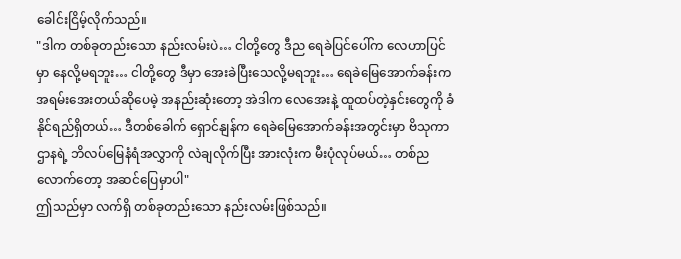ခေါင်းငြိမ့်လိုက်သည်။
"ဒါက တစ်ခုတည်းသော နည်းလမ်းပဲ… ငါတို့တွေ ဒီည ရေခဲပြင်ပေါ်က လေဟာပြင်မှာ နေလို့မရဘူး… ငါတို့တွေ ဒီမှာ အေးခဲပြီးသေလို့မရဘူး… ရေခဲမြေအောက်ခန်းက အရမ်းအေးတယ်ဆိုပေမဲ့ အနည်းဆုံးတော့ အဲဒါက လေအေးနဲ့ ထူထပ်တဲ့နှင်းတွေကို ခံနိုင်ရည်ရှိတယ်… ဒီတစ်ခေါက် ရှောင်နျန်က ရေခဲမြေအောက်ခန်းအတွင်းမှာ ဗိသုကာဌာနရဲ့ ဘိလပ်မြေနံရံအလွှာကို လဲချလိုက်ပြီး အားလုံးက မီးပုံလုပ်မယ်… တစ်ညလောက်တော့ အဆင်ပြေမှာပါ"
ဤသည်မှာ လက်ရှိ တစ်ခုတည်းသော နည်းလမ်းဖြစ်သည်။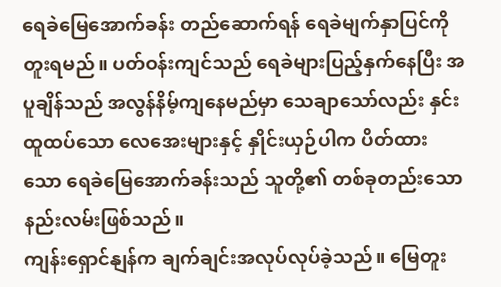ရေခဲမြေအောက်ခန်း တည်ဆောက်ရန် ရေခဲမျက်နှာပြင်ကို တူးရမည်။ ပတ်ဝန်းကျင်သည် ရေခဲများပြည့်နှက်နေပြီး အပူချိန်သည် အလွန်နိမ့်ကျနေမည်မှာ သေချာသော်လည်း နှင်းထူထပ်သော လေအေးများနှင့် နှိုင်းယှဉ်ပါက ပိတ်ထားသော ရေခဲမြေအောက်ခန်းသည် သူတို့၏ တစ်ခုတည်းသော နည်းလမ်းဖြစ်သည်။
ကျန်းရှောင်နျန်က ချက်ချင်းအလုပ်လုပ်ခဲ့သည်။ မြေတူး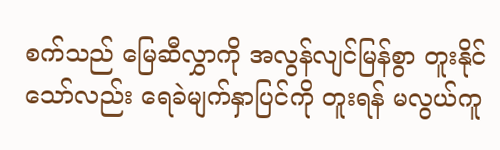စက်သည် မြေဆီလွှာကို အလွန်လျင်မြန်စွာ တူးနိုင်သော်လည်း ရေခဲမျက်နှာပြင်ကို တူးရန် မလွယ်ကူ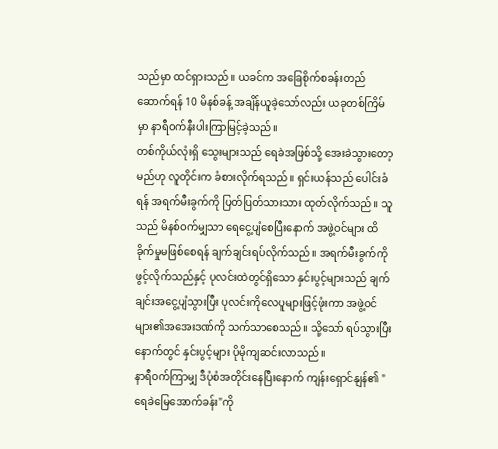သည်မှာ ထင်ရှားသည်။ ယခင်က အခြေစိုက်စခန်းတည်ဆောက်ရန် 10 မိနစ်ခန့် အချိန်ယူခဲ့သော်လည်း ယခုတစ်ကြိမ်မှာ နာရီဝက်နီးပါးကြာမြင့်ခဲ့သည်။
တစ်ကိုယ်လုံးရှိ သွေးများသည် ရေခဲအဖြစ်သို့ အေးခဲသွားတော့မည်ဟု လူတိုင်းက ခံစားလိုက်ရသည်။ ရှင်းယန်သည် ပေါင်းခံရန် အရက်မီးခွက်ကို ပြတ်ပြတ်သားသား ထုတ်လိုက်သည်။ သူသည် မိနစ်ဝက်မျှသာ ရေငွေ့ပျံစေပြီးနောက် အဖွဲ့ဝင်များ ထိခိုက်မှုမဖြစ်စေရန် ချက်ချင်းရပ်လိုက်သည်။ အရက်မီးခွက်ကိုဖွင့်လိုက်သည်နှင့် ပုလင်းထဲတွင်ရှိသော နှင်းပွင့်များသည် ချက်ချင်းအငွေ့ပျံသွားပြီး ပုလင်းကိုလေပူများဖြင့်ဖုံးကာ အဖွဲ့ဝင်များ၏အအေးဒဏ်ကို သက်သာစေသည်။ သို့သော် ရပ်သွားပြီးနောက်တွင် နှင်းပွင့်များ ပိုမိုကျဆင်းလာသည်။
နာရီဝက်ကြာမျှ ဒီပုံစံအတိုင်းနေပြီးနောက် ကျန်းရှောင်နျန်၏ "ရေခဲမြေအောက်ခန်း"ကို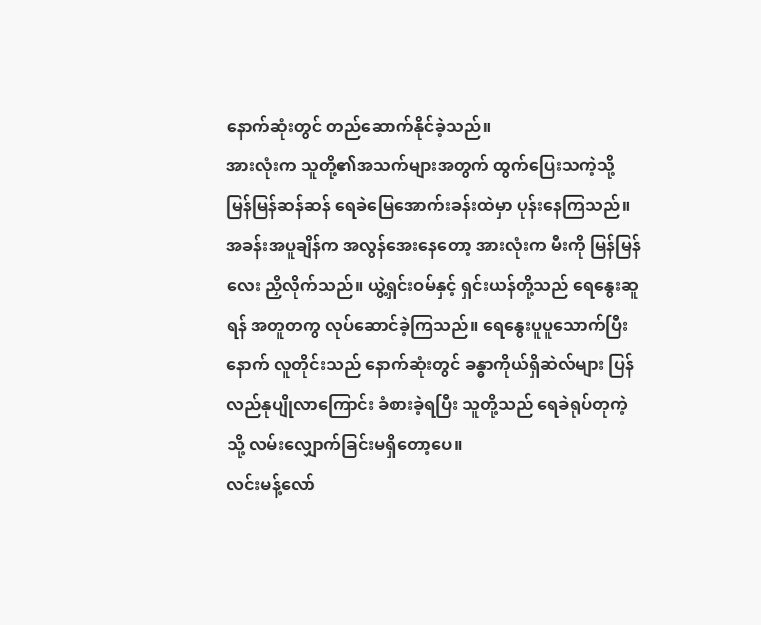နောက်ဆုံးတွင် တည်ဆောက်နိုင်ခဲ့သည်။
အားလုံးက သူတို့၏အသက်များအတွက် ထွက်ပြေးသကဲ့သို့ မြန်မြန်ဆန်ဆန် ရေခဲမြေအောက်းခန်းထဲမှာ ပုန်းနေကြသည်။
အခန်းအပူချိန်က အလွန်အေးနေတော့ အားလုံးက မီးကို မြန်မြန်လေး ညှိလိုက်သည်။ ယွဲ့ရှင်းဝမ်နှင့် ရှင်းယန်တို့သည် ရေနွေးဆူရန် အတူတကွ လုပ်ဆောင်ခဲ့ကြသည်။ ရေနွေးပူပူသောက်ပြီးနောက် လူတိုင်းသည် နောက်ဆုံးတွင် ခန္ဓာကိုယ်ရှိဆဲလ်များ ပြန်လည်နုပျိုလာကြောင်း ခံစားခဲ့ရပြီး သူတို့သည် ရေခဲရုပ်တုကဲ့သို့ လမ်းလျှောက်ခြင်းမရှိတော့ပေ။
လင်းမန့်လော်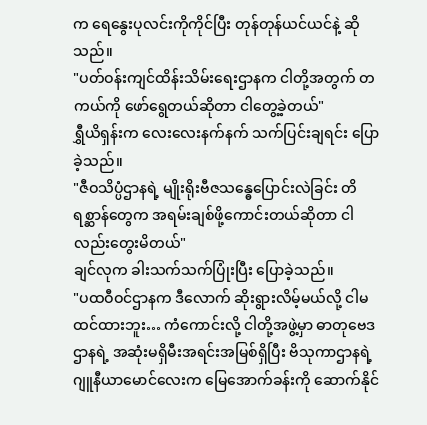က ရေနွေးပုလင်းကိုကိုင်ပြီး တုန်တုန်ယင်ယင်နဲ့ ဆိုသည်။
"ပတ်ဝန်းကျင်ထိန်းသိမ်းရေးဌာနက ငါတို့အတွက် တကယ်ကို ဖော်ရွေတယ်ဆိုတာ ငါတွေ့ခဲ့တယ်"
ရွှီယိရှန်းက လေးလေးနက်နက် သက်ပြင်းချရင်း ပြောခဲ့သည်။
"ဇီဝသိပ္ပံဌာနရဲ့ မျိုးရိုးဗီဇသန္ဓေပြောင်းလဲခြင်း တိရစ္ဆာန်တွေက အရမ်းချစ်ဖို့ကောင်းတယ်ဆိုတာ ငါလည်းတွေးမိတယ်"
ချင်လုက ခါးသက်သက်ပြုံးပြီး ပြောခဲ့သည်။
"ပထဝီဝင်ဌာနက ဒီလောက် ဆိုးရွားလိမ့်မယ်လို့ ငါမထင်ထားဘူး… ကံကောင်းလို့ ငါတို့အဖွဲ့မှာ ဓာတုဗေဒဌာနရဲ့ အဆုံးမရှိမီးအရင်းအမြစ်ရှိပြီး ဗိသုကာဌာနရဲ့ ဂျူနီယာမောင်လေးက မြေအောက်ခန်းကို ဆောက်နိုင်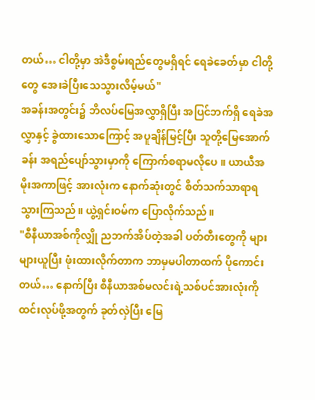တယ်… ငါတို့မှာ အဲဒီစွမ်းရည်တွေမရှိရင် ရေခဲခေတ်မှာ ငါတို့တွေ အေးခဲပြီးသေသွားလိမ့်မယ်"
အခန်းအတွင်း၌ ဘိလပ်မြေအလွှာရှိပြီး အပြင်ဘက်ရှိ ရေခဲအလွှာနှင့် ခွဲထားသောကြောင့် အပူချိန်မြင့်ပြီး သူတို့မြေအောက်ခန်း အရည်ပျော်သွားမှာကို ကြောက်စရာမလိုပေ။ ယာယီအမိုးအကာဖြင့် အားလုံးက နောက်ဆုံးတွင် စိတ်သက်သာရာရသွားကြသည်။ ယွဲ့ရှင်းဝမ်က ပြောလိုက်သည်။
"စီနီယာအစ်ကိုလျှို ညဘက်အိပ်တဲ့အခါ ပတ်တီးတွေကို များများယူပြီး ဖုံးထားလိုက်တာက ဘာမှမပါတာထက် ပိုကောင်းတယ်… နောက်ပြီး စီနီယာအစ်မလင်းရဲ့သစ်ပင်အားလုံးကို ထင်းလုပ်ဖို့အတွက် ခုတ်လှဲပြီး မြေ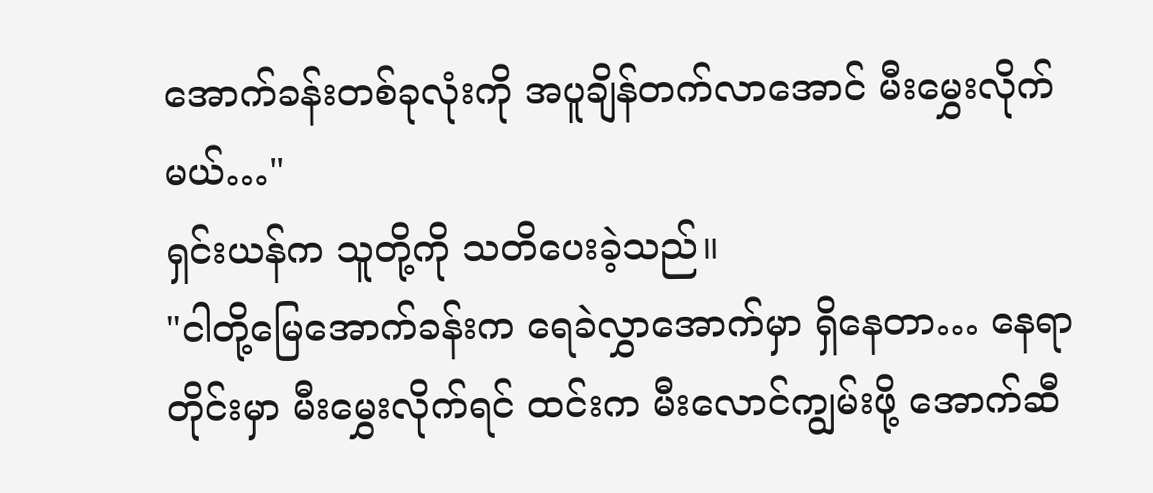အောက်ခန်းတစ်ခုလုံးကို အပူချိန်တက်လာအောင် မီးမွှေးလိုက်မယ်…"
ရှင်းယန်က သူတို့ကို သတိပေးခဲ့သည်။
"ငါတို့မြေအောက်ခန်းက ရေခဲလွှာအောက်မှာ ရှိနေတာ… နေရာတိုင်းမှာ မီးမွှေးလိုက်ရင် ထင်းက မီးလောင်ကျွမ်းဖို့ အောက်ဆီ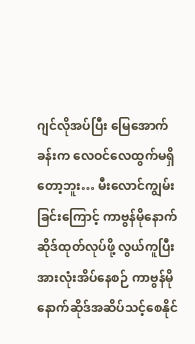ဂျင်လိုအပ်ပြီး မြေအောက်ခန်းက လေဝင်လေထွက်မရှိတော့ဘူး… မီးလောင်ကျွမ်းခြင်းကြောင့် ကာဗွန်မိုနောက်ဆိုဒ်ထုတ်လုပ်ဖို့ လွယ်ကူပြီး အားလုံးအိပ်နေစဉ် ကာဗွန်မိုနောက်ဆိုဒ်အဆိပ်သင့်စေနိုင်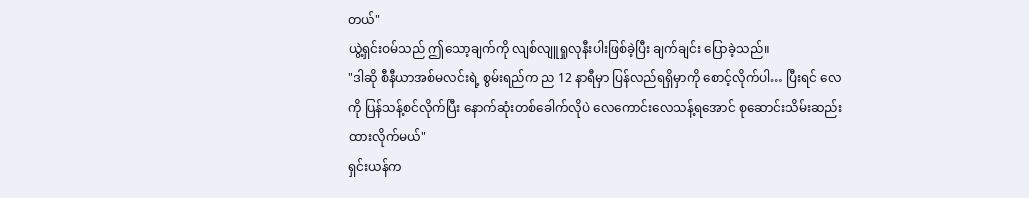တယ်"
ယွဲ့ရှင်းဝမ်သည် ဤသော့ချက်ကို လျစ်လျူရှုလုနီးပါးဖြစ်ခဲ့ပြီး ချက်ချင်း ပြောခဲ့သည်။
"ဒါဆို စီနီယာအစ်မလင်းရဲ့ စွမ်းရည်က ည 12 နာရီမှာ ပြန်လည်ရရှိမှာကို စောင့်လိုက်ပါ… ပြီးရင် လေကို ပြန်သန့်စင်လိုက်ပြီး နောက်ဆုံးတစ်ခေါက်လိုပဲ လေကောင်းလေသန့်ရအောင် စုဆောင်းသိမ်းဆည်းထားလိုက်မယ်"
ရှင်းယန်က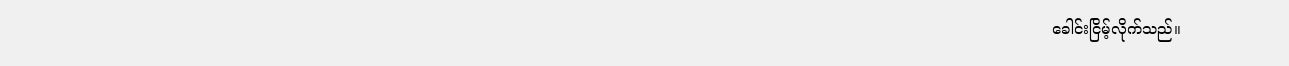ခေါင်းငြိမ့်လိုက်သည်။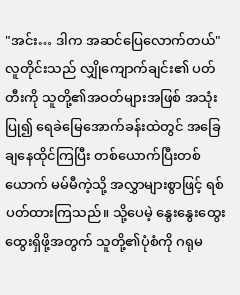"အင်း… ဒါက အဆင်ပြေလောက်တယ်"
လူတိုင်းသည် လျှိုကျောက်ချင်း၏ ပတ်တီးကို သူတို့၏အဝတ်များအဖြစ် အသုံးပြု၍ ရေခဲမြေအောက်ခန်းထဲတွင် အခြေချနေထိုင်ကြပြီး တစ်ယောက်ပြီးတစ်ယောက် မမ်မီကဲ့သို့ အလွှာများစွာဖြင့် ရစ်ပတ်ထားကြသည်။ သို့ပေမဲ့ နွေးနွေးထွေးထွေးရှိဖို့အတွက် သူတို့၏ပုံစံကို ဂရုမ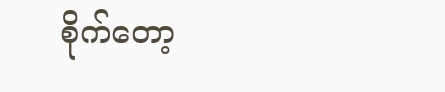စိုက်တော့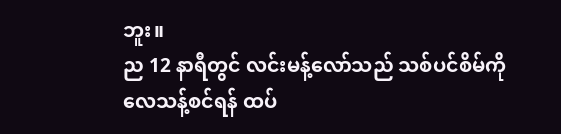ဘူး။
ည 12 နာရီတွင် လင်းမန့်လော်သည် သစ်ပင်စိမ်ကို လေသန့်စင်ရန် ထပ်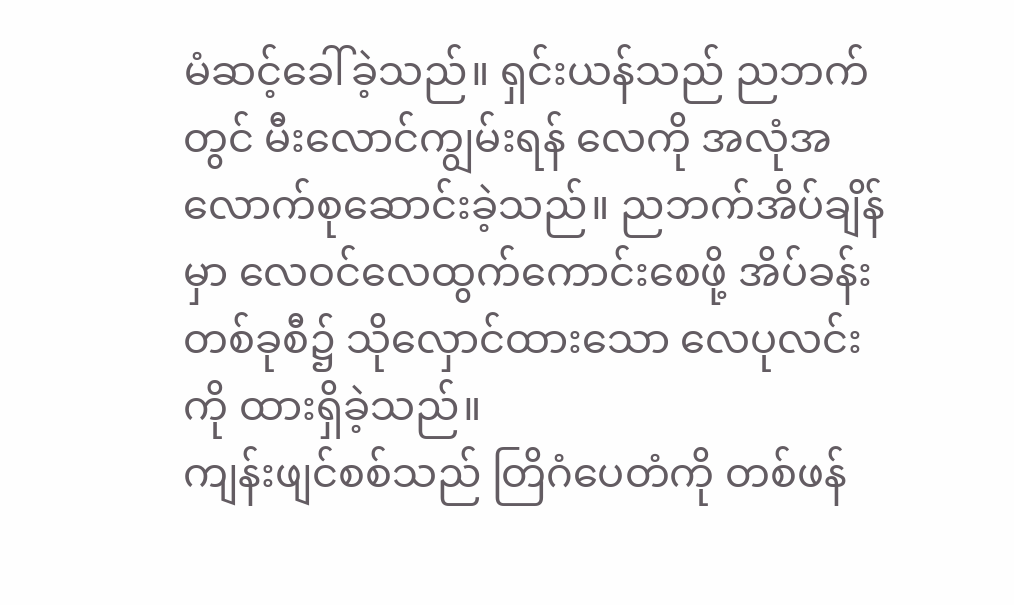မံဆင့်ခေါ်ခဲ့သည်။ ရှင်းယန်သည် ညဘက်တွင် မီးလောင်ကျွမ်းရန် လေကို အလုံအလောက်စုဆောင်းခဲ့သည်။ ညဘက်အိပ်ချိန်မှာ လေဝင်လေထွက်ကောင်းစေဖို့ အိပ်ခန်းတစ်ခုစီ၌ သိုလှောင်ထားသော လေပုလင်းကို ထားရှိခဲ့သည်။
ကျန်းဖျင်စစ်သည် တြိဂံပေတံကို တစ်ဖန်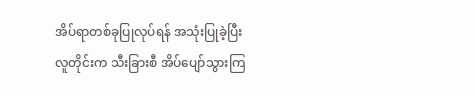အိပ်ရာတစ်ခုပြုလုပ်ရန် အသုံးပြုခဲ့ပြီး လူတိုင်းက သီးခြားစီ အိပ်ပျော်သွားကြ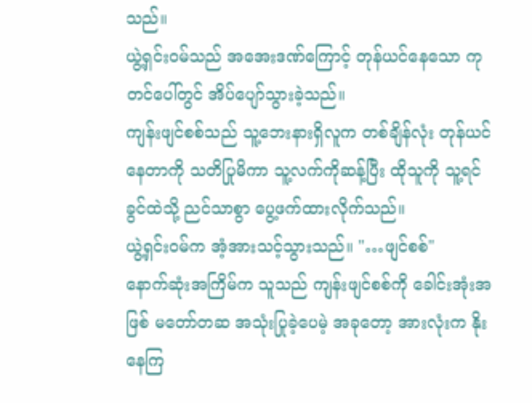သည်။
ယွဲ့ရှင်းဝမ်သည် အအေးဒဏ်ကြောင့် တုန်ယင်နေသော ကုတင်ပေါ်တွင် အိပ်ပျော်သွားခဲ့သည်။
ကျန်းဖျင်စစ်သည် သူ့ဘေးနားရှိလူက တစ်ချိန်လုံး တုန်ယင်နေတာကို သတိပြုမိကာ သူ့လက်ကိုဆန့်ပြီး ထိုသူကို သူ့ရင်ခွင်ထဲသို့ ညင်သာစွာ ပွေ့ဖက်ထားလိုက်သည်။
ယွဲ့ရှင်းဝမ်က အံ့အားသင့်သွားသည်။ "…ဖျင်စစ်"
နောက်ဆုံးအကြိမ်က သူသည် ကျန်းဖျင်စစ်ကို ခေါင်းအုံးအဖြစ် မတော်တဆ အသုံးပြုခဲ့ပေမဲ့ အခုတော့ အားလုံးက နိုးနေကြ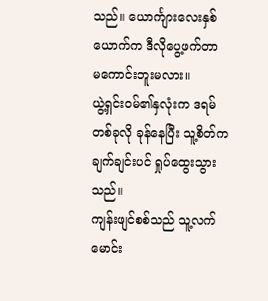သည်။ ယောင်္ကျားလေးနှစ်ယောက်က ဒီလိုပွေ့ဖက်တာ မကောင်းဘူးမလား။
ယွဲ့ရှင်းဝမ်၏နှလုံးက ဒရမ်တစ်ခုလို ခုန်နေပြီး သူ့စိတ်က ချက်ချင်းပင် ရှုပ်ထွေးသွားသည်။
ကျန်းဖျင်စစ်သည် သူ့လက်မောင်း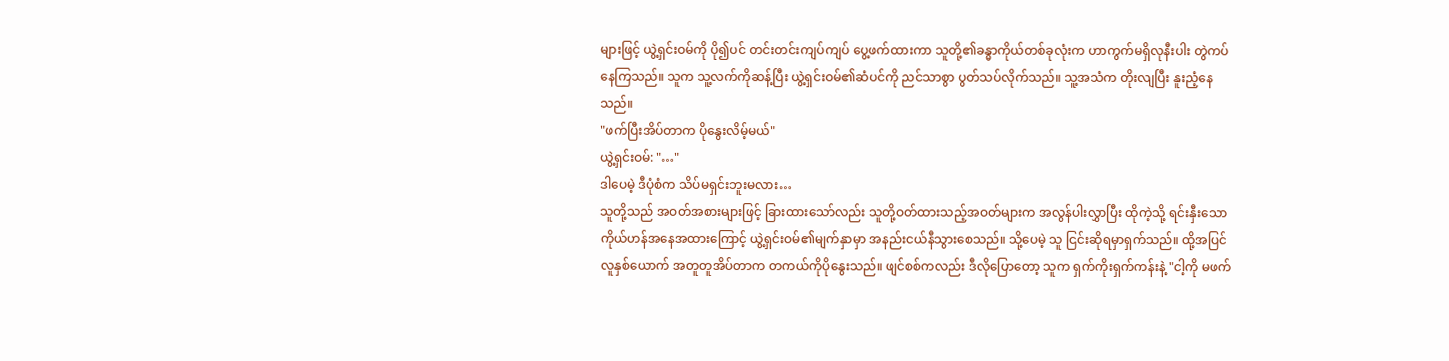များဖြင့် ယွဲ့ရှင်းဝမ်ကို ပို၍ပင် တင်းတင်းကျပ်ကျပ် ပွေ့ဖက်ထားကာ သူတို့၏ခန္ဓာကိုယ်တစ်ခုလုံးက ဟာကွက်မရှိလုနီးပါး တွဲကပ်နေကြသည်။ သူက သူ့လက်ကိုဆန့်ပြီး ယွဲ့ရှင်းဝမ်၏ဆံပင်ကို ညင်သာစွာ ပွတ်သပ်လိုက်သည်။ သူ့အသံက တိုးလျပြီး နူးညံ့နေသည်။
"ဖက်ပြီးအိပ်တာက ပိုနွေးလိမ့်မယ်"
ယွဲ့ရှင်းဝမ်: "…"
ဒါပေမဲ့ ဒီပုံစံက သိပ်မရှင်းဘူးမလား…
သူတို့သည် အဝတ်အစားများဖြင့် ခြားထားသော်လည်း သူတို့ဝတ်ထားသည့်အဝတ်များက အလွန်ပါးလွှာပြီး ထိုကဲ့သို့ ရင်းနှီးသော ကိုယ်ဟန်အနေအထားကြောင့် ယွဲ့ရှင်းဝမ်၏မျက်နှာမှာ အနည်းငယ်နီသွားစေသည်။ သို့ပေမဲ့ သူ ငြင်းဆိုရမှာရှက်သည်။ ထို့အပြင် လူနှစ်ယောက် အတူတူအိပ်တာက တကယ်ကိုပိုနွေးသည်။ ဖျင်စစ်ကလည်း ဒီလိုပြောတော့ သူက ရှက်ကိုးရှက်ကန်းနဲ့ "ငါ့ကို မဖက်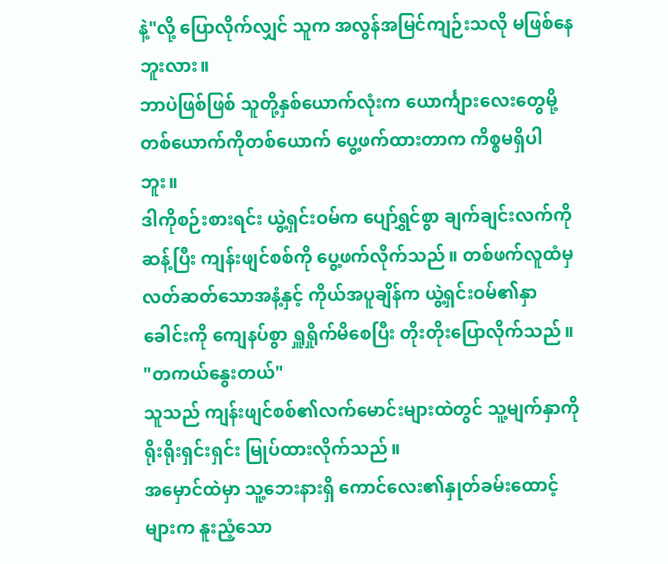နဲ့"လို့ ပြောလိုက်လျှင် သူက အလွန်အမြင်ကျဉ်းသလို မဖြစ်နေဘူးလား။
ဘာပဲဖြစ်ဖြစ် သူတို့နှစ်ယောက်လုံးက ယောင်္ကျားလေးတွေမို့ တစ်ယောက်ကိုတစ်ယောက် ပွေ့ဖက်ထားတာက ကိစ္စမရှိပါဘူး။
ဒါကိုစဉ်းစားရင်း ယွဲ့ရှင်းဝမ်က ပျော်ရွှင်စွာ ချက်ချင်းလက်ကိုဆန့်ပြီး ကျန်းဖျင်စစ်ကို ပွေ့ဖက်လိုက်သည်။ တစ်ဖက်လူထံမှ လတ်ဆတ်သောအနံ့နှင့် ကိုယ်အပူချိန်က ယွဲ့ရှင်းဝမ်၏နှာခေါင်းကို ကျေနပ်စွာ ရှူရှိုက်မိစေပြီး တိုးတိုးပြောလိုက်သည်။
"တကယ်နွေးတယ်"
သူသည် ကျန်းဖျင်စစ်၏လက်မောင်းများထဲတွင် သူ့မျက်နှာကို ရိုးရိုးရှင်းရှင်း မြုပ်ထားလိုက်သည်။
အမှောင်ထဲမှာ သူ့ဘေးနားရှိ ကောင်လေး၏နှုတ်ခမ်းထောင့်များက နူးညံ့သော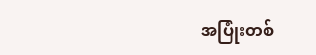အပြုံးတစ်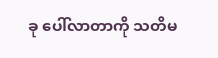ခု ပေါ်လာတာကို သတိမ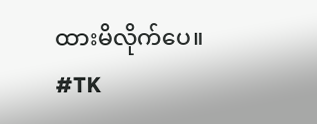ထားမိလိုက်ပေ။
#TK